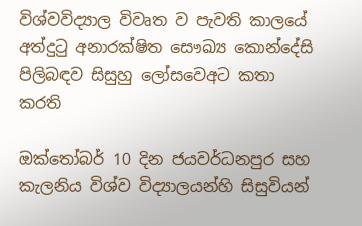විශ්වවිද්‍යාල විවෘත ව පැවති කාලයේ අත්දුටු අනාරක්ෂිත සෞඛ්‍ය කොන්දේසි පිලිබඳව සිසුහු ලෝසවෙඅට කතා කරති

ඔක්තෝබර් 10 දින ජයවර්ධනපුර සහ කැලනිය විශ්ව විද්‍යාලයන්හි සිසුවියන්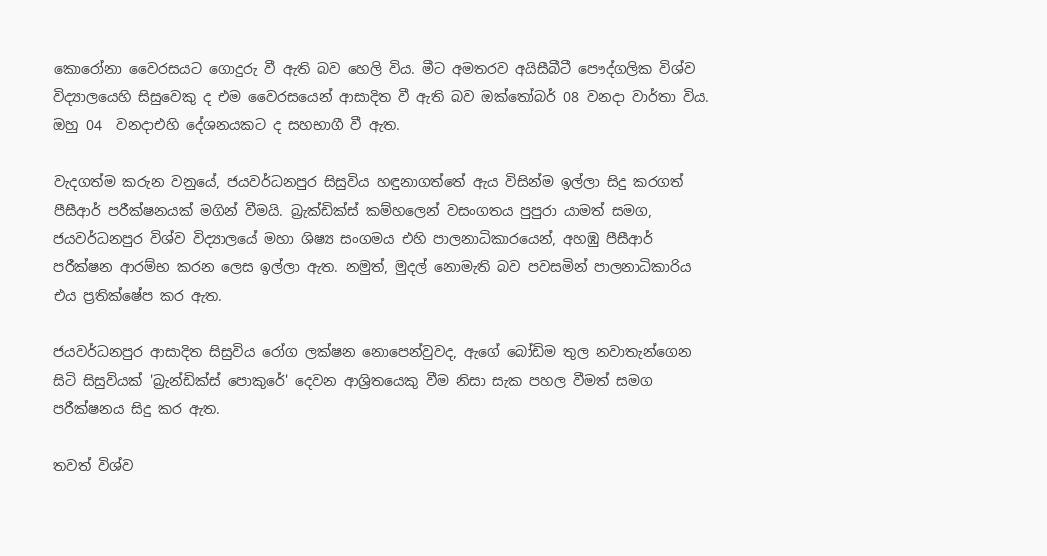කොරෝනා වෛරසයට ගොදුරු වී ඇති බව හෙලි විය. මීට අමතරව අයිසීබීටී පෞද්ගලික විශ්ව විද්‍යාලයෙහි සිසුවෙකු ද එම වෛරසයෙන් ආසාදිත වී ඇති බව ඔක්තෝබර් 08 වනදා වාර්තා විය. ඔහු 04  වනදාඑහි දේශනයකට ද සහභාගී වී ඇත.

වැදගත්ම කරුන වනුයේ, ජයවර්ධනපුර සිසුවිය හඳුනාගත්තේ ඇය විසින්ම ඉල්ලා සිදු කරගත් පීසීආර් පරීක්ෂනයක් මගින් වීමයි. බ්‍රැක්ඩික්ස් කම්හ‌ලෙන් වසංගතය පුපුරා යාමත් සමග, ජයවර්ධනපුර විශ්ව විද්‍යාලයේ මහා ශිෂ්‍ය සංගමය එහි පාලනාධිකාරයෙන්, අහඹු පීසීආර් පරීක්ෂන ආරම්භ කරන ලෙස ඉල්ලා ඇත. නමුත්, මුදල් නොමැති බව පවසමින් පාලනාධිකාරිය එය ප්‍රතික්ෂේප කර ඇත.

ජයවර්ධනපුර ආසාදිත සිසුවිය රෝග ලක්ෂන නොපෙන්වුවද, ඇගේ බෝඩිම තුල නවාතැන්ගෙන සිටි සිසුවියක් 'බ්‍රැන්ඩික්ස් පොකුරේ' දෙවන ආශ්‍රිතයෙකු වීම නිසා සැක පහල වීමත් සමග පරීක්ෂනය සිදු කර ඇත.

තවත් විශ්ව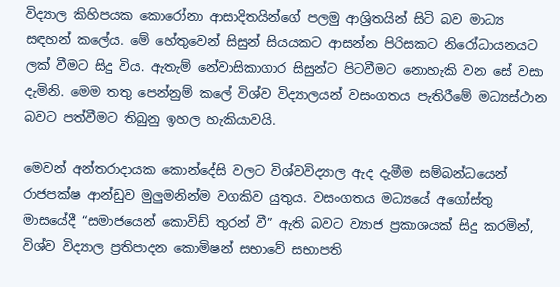විද්‍යාල කිහිපයක කොරෝනා ආසාදිතයින්ගේ පලමු ආශ්‍රිතයින් සිටි බව මාධ්‍ය සඳහන් කලේය. මේ හේතුවෙන් සිසුන් සියයකට ආසන්න පිරිසකට නිරෝධායනයට ලක් වීමට සිදු විය. ඇතැම් නේවාසිකාගාර සිසුන්ට පිටවීමට නොහැකි වන සේ වසා දැමිනි. මෙම තතු පෙන්නුම් කලේ විශ්ව විද්‍යාලයන් වසංගතය පැතිරීමේ මධ්‍යස්ථාන බවට පත්වීමට තිබුනු ඉහල හැකියාවයි.

මෙවන් අන්තරාදායක කොන්දේසි වලට විශ්වවිද්‍යාල ඇද දැමීම සම්බන්ධයෙන් රාජපක්ෂ ආන්ඩුව මුලුමනින්ම වගකිව යුතුය. වසංගතය මධ්‍යයේ අගෝස්තු මාසයේදී “සමාජයෙන් කොවිඩ් තුරන් වී” ඇති බවට ව්‍යාජ ප්‍රකාශයක් සිදු කරමින්, විශ්ව විද්‍යාල ප්‍රතිපාදන කොමිෂන් සභාවේ සභාපති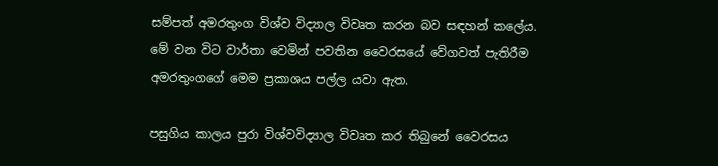සම්පත් අමරතුංග විශ්ව විද්‍යාල විවෘත කරන බව සඳහන් කලේය. මේ වන විට වාර්තා වෙමින් පවතින වෛරසයේ වේගවත් පැතිරීම අමරතුංගගේ මෙම ප්‍රකාශය පල්ල යවා ඇත.

පසුගිය කාලය පුරා විශ්වවිද්‍යාල විවෘත කර තිබුනේ වෛරසය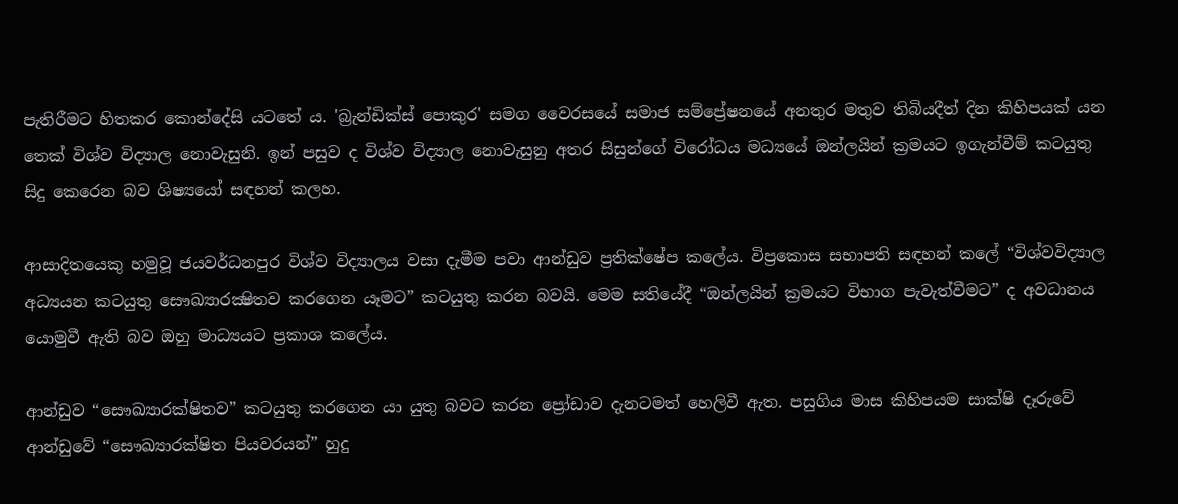පැතිරීමට හිතකර කොන්දේසි යටතේ ය. 'බ්‍රැන්ඩික්ස් පොකුර' සමග වෛරසයේ සමාජ සම්ප්‍රේෂනයේ අනතුර මතුව තිබියදීත් දින කිහිපයක් යන තෙක් විශ්ව විද්‍යාල නොවැසුනි. ඉන් පසුව ද විශ්ව විද්‍යාල නොවැසුනු අතර සිසුන්ගේ විරෝධය මධ්‍යයේ ඔන්ලයින් ක්‍රමයට ඉගැන්වීම් කටයුතු සිදු කෙරෙන බව ශිෂ්‍යයෝ සඳහන් කලහ.

ආසාදිතයෙකු හමුවූ ජයවර්ධනපුර විශ්ව විද්‍යාලය වසා දැමීම පවා ආන්ඩුව ප්‍රතික්ෂේප කලේය. විප්‍රකොස සභාපති සඳහන් කලේ “විශ්වවිද්‍යාල අධ්‍යයන කටයුතු සෞඛ්‍යාරක්‍ෂිතව කරගෙන යෑමට” කටයුතු කරන බවයි. මෙම සතියේදී “ඔන්ලයින් ක්‍රමයට විභාග පැවැත්වීමට” ද අවධානය යොමුවී ඇති බව ඔහු මාධ්‍යයට ප්‍රකාශ කලේය.

ආන්ඩුව “සෞඛ්‍යාරක්ෂිතව” කටයුතු කරගෙන යා යුතු බවට කරන ප්‍රෝඩාව දැනටමත් හෙලිවී ඇත. පසුගිය මාස කිහිපයම සාක්ෂි දෑරුවේ ආන්ඩුවේ “සෞඛ්‍යාරක්ෂිත පියවරයන්” හුදු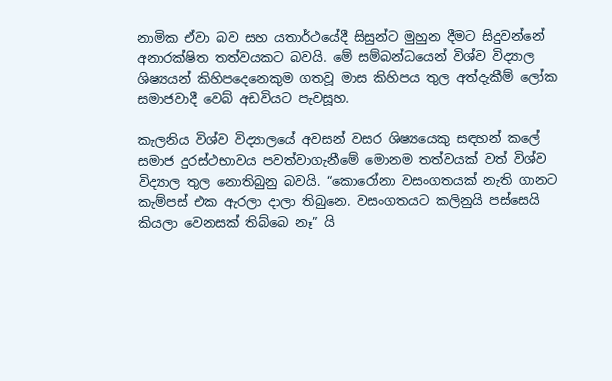නාමික ඒවා බව සහ යතාර්ථයේදී සිසුන්ට මුහුන දීමට සිදුවන්නේ අනාරක්ෂිත තත්වයකට බවයි. මේ සම්බන්ධයෙන් විශ්ව විද්‍යාල ශිෂ්‍යයන් කිහිපදෙනෙකුම ගතවූ මාස කිහිපය තුල අත්දැකීම් ලෝක සමාජවාදී වෙබ් අඩවියට පැවසූහ.

කැලනිය විශ්ව විද්‍යාලයේ අවසන් වසර ශිෂ්‍යයෙකු සඳහන් කලේ සමාජ දුරස්ථභාවය පවත්වාගැනීමේ මොනම තත්වයක් වත් විශ්ව විද්‍යාල තුල නොතිබුනු බවයි. “කොරෝනා වසංගතයක් නැති ගානට කැම්පස් එක ඇරලා දාලා තිබුනෙ. වසංගතයට කලිනුයි පස්සෙයි කියලා වෙනසක් තිබ්බෙ නෑ” යි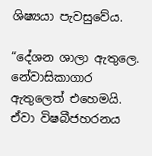ශිෂ්‍යයා පැවසුවේය.

“දේශන ශාලා ඇතුලෙ. නේවාසිකාගාර ඇතුලෙත් එහෙමයි. ඒවා විෂබීජහරනය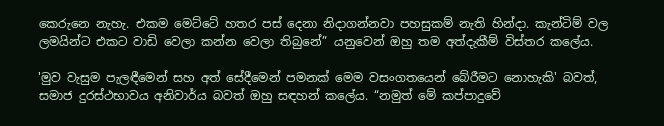කෙරුනෙ නැහැ. එකම මෙට්ටේ හතර පස් දෙනා නිදාගන්නවා පහසුකම් නැති හින්දා. කැන්ටිම් වල ලමයින්ට එකට වාඩි වෙලා කන්න වෙලා තිබුනේ” යනුවෙන් ඔහු තම අත්දැකීම් විස්තර කලේය.

'මුව වැසුම පැලඳීමෙන් සහ අත් සේදීමෙන් පමනක් මෙම වසංගතයෙන් බේරීමට නොහැකි' බවත්, සමාජ දුරස්ථභාවය අනිවාර්ය බවත් ඔහු සඳහන් කලේය. “නමුත් මේ කප්පාදුවේ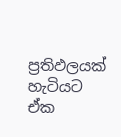ප්‍රතිඵලයක් හැටියට ඒක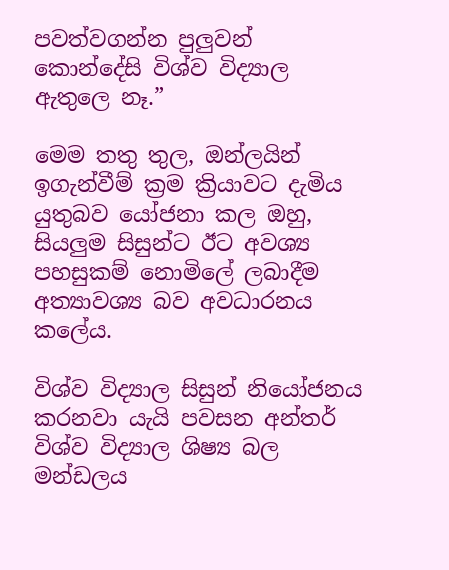පවත්වගන්න පුලුවන් කොන්දේසි විශ්ව විද්‍යාල ඇතුලෙ නෑ.”

මෙම තතු තුල, ඔන්ලයින් ඉගැන්වීම් ක්‍රම ක්‍රියාවට දැමිය යුතුබව යෝජනා කල ඔහු, සියලුම සිසුන්ට ඊට අවශ්‍ය පහසුකම් නොමිලේ ලබාදීම අත්‍යාවශ්‍ය බව අවධාරනය කලේය.

විශ්ව විද්‍යාල සිසුන් නියෝජනය කරනවා යැයි පවසන අන්තර් විශ්ව විද්‍යාල ශිෂ්‍ය බල මන්ඩලය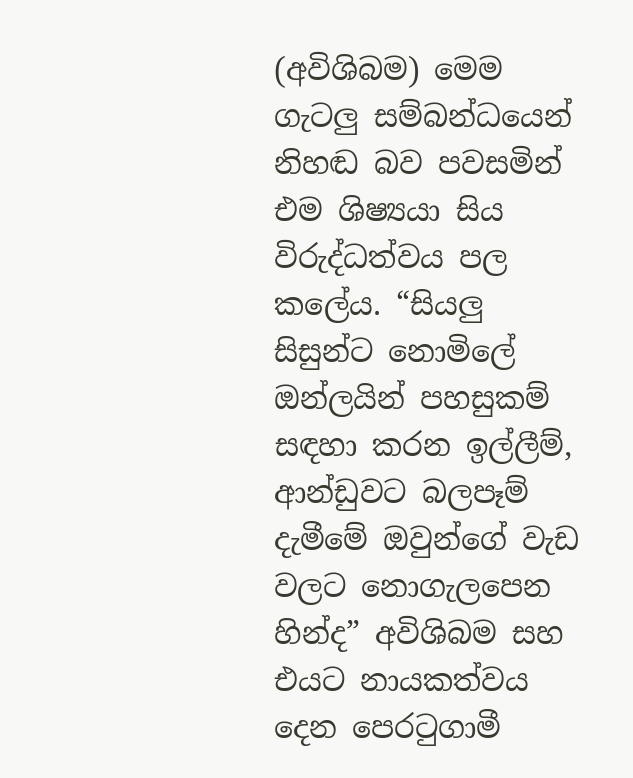(අවිශිබම) මෙම ගැටලු සම්බන්ධයෙන් නිහඬ බව පවසමින් එම ශිෂ්‍යයා සිය විරුද්ධත්වය පල කලේය. “සියලු සිසුන්ට නොමිලේ ඔන්ලයින් පහසුකම් සඳහා කරන ඉල්ලීම්, ආන්ඩුවට බලපෑම් දැමීමේ ඔවුන්ගේ වැඩ වලට නොගැලපෙන හින්ද” අවිශිබම සහ එයට නායකත්වය දෙන පෙරටුගාමී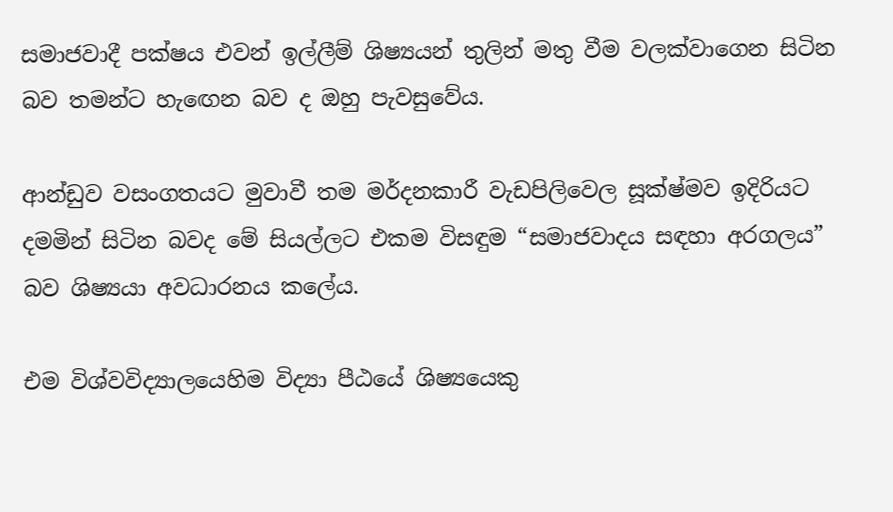සමාජවාදී පක්ෂය එවන් ඉල්ලීම් ශිෂ්‍යයන් තුලින් මතු වීම වලක්වාගෙන සිටින බව තමන්ට හැඟෙන බව ද ඔහු පැවසුවේය.

ආන්ඩුව වසංගතයට මුවාවී තම මර්දනකාරී වැඩපිලිවෙල සූක්ෂ්මව ඉදිරියට දමමින් සිටින බවද මේ සියල්ලට එකම විසඳුම “සමාජවාදය සඳහා අරගලය” බව ශිෂ්‍යයා අවධාරනය කලේය.

එම විශ්වවිද්‍යාලයෙහිම විද්‍යා පීඨයේ ශිෂ්‍යයෙකු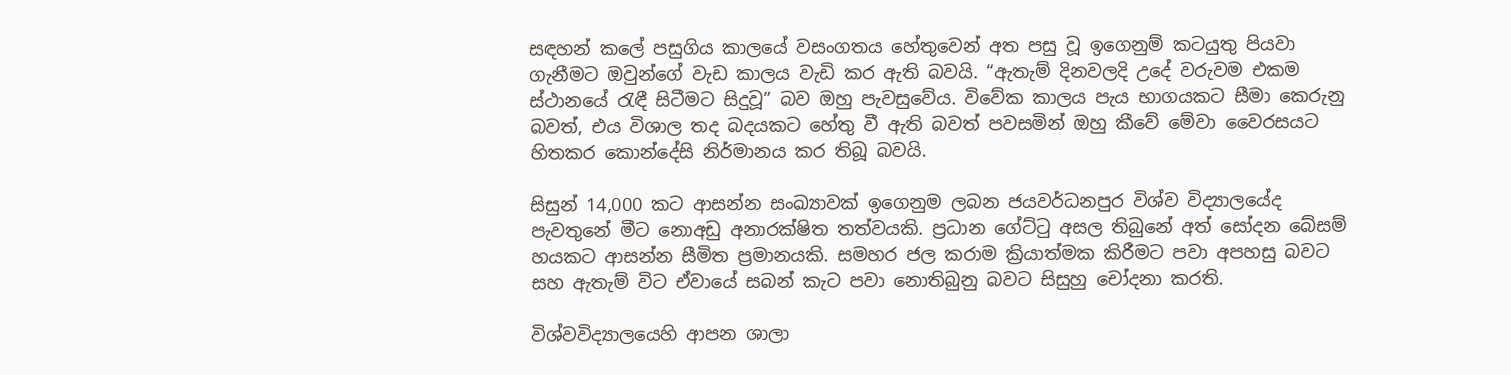සඳහන් කලේ පසුගිය කාලයේ වසංගතය හේතුවෙන් අත පසු වූ ඉගෙනුම් කටයුතු පියවා ගැනීමට ඔවුන්ගේ වැඩ කාලය වැඩි කර ඇති බවයි. “ඇතැම් දිනවලදි උදේ වරුවම එකම ස්ථානයේ රැඳී සිටීමට සිදුවූ” බව ඔහු පැවසුවේය. විවේක කාලය පැය භාගයකට සීමා කෙරුනු බවත්, එය විශාල තද බදයකට හේතු වී ඇති බවත් පවසමින් ඔහු කීවේ මේවා වෛරසයට හිතකර කොන්දේසි නිර්මානය කර තිබූ බවයි.

සිසුන් 14,000 කට ආසන්න සංඛ්‍යාවක් ඉගෙනුම ලබන ජයවර්ධනපුර විශ්ව විද්‍යාලයේද පැවතුනේ මීට නොඅඩු අනාරක්ෂිත තත්වයකි. ප්‍රධාන ගේට්ටු අසල තිබුනේ අත් සෝදන බේසම් හයකට ආසන්න සීමිත ප්‍රමානයකි. සමහර ජල කරාම ක්‍රියාත්මක කිරීමට පවා අපහසු බවට සහ ඇතැම් විට ඒවායේ සබන් කැට පවා නොතිබුනු බවට සිසුහු චෝදනා කරති.

විශ්වවිද්‍යාලයෙහි ආපන ශාලා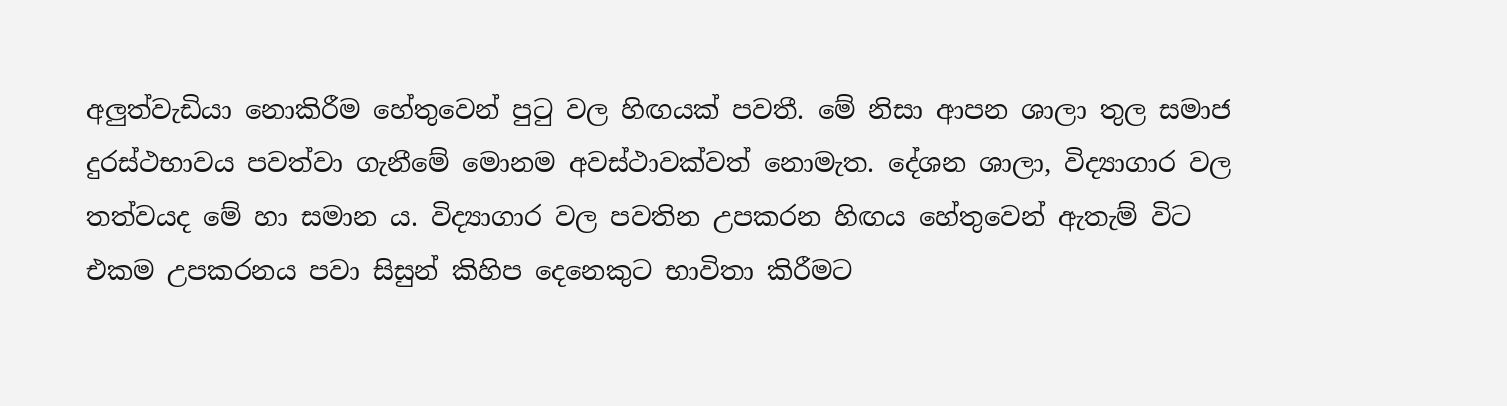අලුත්වැඩියා නොකිරීම හේතුවෙන් පුටු වල හිඟයක් පවතී. මේ නිසා ආපන ශාලා තුල සමාජ දුරස්ථභාවය පවත්වා ගැනීමේ මොනම අවස්ථාවක්වත් නොමැත. දේශන ශාලා, විද්‍යාගාර වල තත්වයද මේ හා සමාන ය. විද්‍යාගාර වල පවතින උපකරන හිඟය හේතුවෙන් ඇතැම් විට එකම උපකරනය පවා සිසුන් කිහිප දෙනෙකුට භාවිතා කිරීමට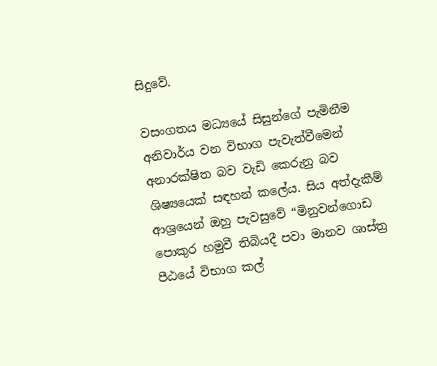සිදුවේ.

වසංගතය මධ්‍යයේ සිසුන්ගේ පැමිනීම අනිවාර්ය වන විභාග පැවැත්වීමෙන් අනාරක්ෂිත බව වැඩි කෙරුනු බව ශිෂ්‍යයෙක් සඳහන් කලේය. සිය අත්දැකීම් ආශ්‍රයෙන් ඔහු පැවසුවේ “මිනුවන්ගොඩ පොකුර හමුවී තිබියදී පවා මානව ශාස්ත්‍ර පීඨයේ විභාග කල්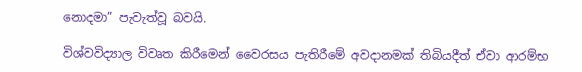නොදමා” පැවැත්වූ බවයි.

විශ්වවිද්‍යාල විවෘත කිරීමෙන් වෛරසය පැතිරීමේ අවදානමක් තිබියදීත් ඒවා ආරම්භ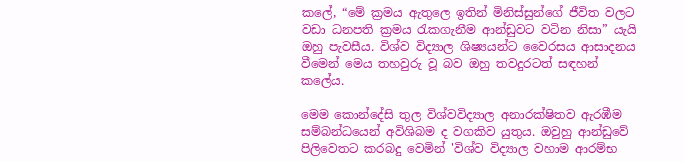කලේ, “මේ ක්‍රමය ඇතුලෙ ඉතින් මිනිස්සුන්ගේ ජීවිත වලට වඩා ධනපති ක්‍රමය රැකගැනීම ආන්ඩුවට වටින නිසා” යැයි ඔහු පැවසීය. විශ්ව විද්‍යාල ශිෂ්‍යයන්ට වෛරසය ආසාදනය වීමෙන් මෙය තහවුරු වූ බව ඔහු තවදුරටත් සඳහන් කලේය.

මෙම කොන්දේසි තුල විශ්වවිද්‍යාල අනාරක්ෂිතව ඇරඹීම සම්බන්ධයෙන් අවිශිබම ද වගකිව යුතුය. ඔවුහු ආන්ඩුවේ පිලිවෙතට කරබදු වෙමින් 'විශ්ව විද්‍යාල වහාම ආරම්භ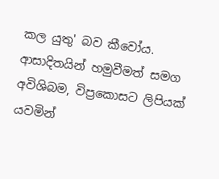කල යුතු' බව කීවෝය. ආසාදිතයින් හමුවීමත් සමග අවිශිබම, විප්‍රකොසට ලිපියක් යවමින්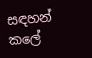සඳහන් කලේ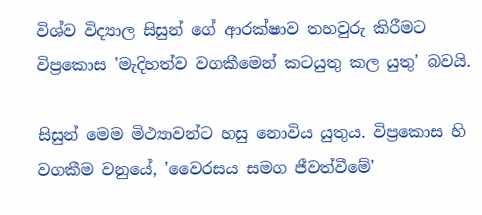විශ්ව විද්‍යාල සිසුන් ගේ ආරක්ෂාව තහවුරු කිරීමට විප්‍රකොස 'මැදිහත්ව වගකීමෙන් කටයුතු කල යුතු' බවයි.

සිසුන් මෙම මිථ්‍යාවන්ට හසු නොවිය යුතුය. විප්‍රකොස හි වගකීම වනුයේ, 'වෛරසය සමග ජීවත්වීමේ'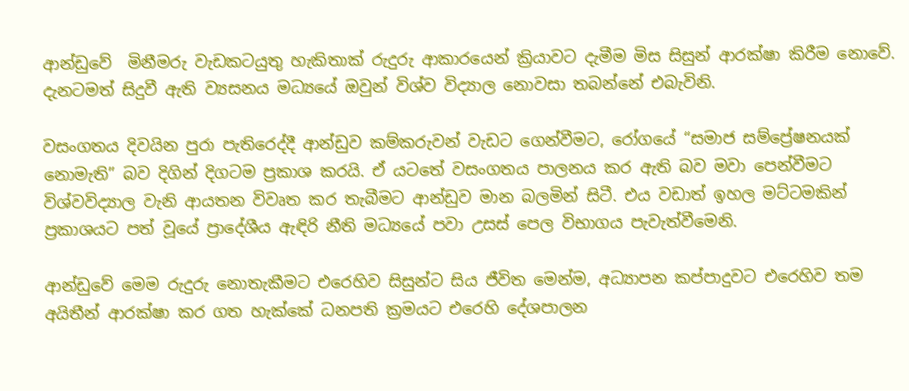ආන්ඩුවේ  මිනීමරු වැඩකටයුතු හැකිතාක් රුදුරු ආකාරයෙන් ක්‍රියාවට දැමීම මිස සිසුන් ආරක්ෂා කිරීම නොවේ. දැනටමත් සිදුවී ඇති ව්‍යසනය මධ්‍යයේ ඔවුන් විශ්ව විද්‍යාල නොවසා තබන්නේ එබැවිනි.

වසංගතය දිවයින පුරා පැතිරෙද්දී ආන්ඩුව කම්කරුවන් වැඩට ගෙන්වීමට, රෝගයේ “සමාජ සම්‍ප්‍රේෂනයක් නොමැති” බව දිගින් දිගටම ප්‍රකාශ කරයි. ඒ යටතේ වසංගතය පාලනය කර ඇති බව මවා පෙන්වීමට විශ්වවිද්‍යාල වැනි ආයතන විවෘත කර තැබීමට ආන්ඩුව මාන බලමින් සිටී. එය වඩාත් ඉහල මට්ටමකින් ප්‍රකාශයට පත් වූයේ ප්‍රාදේශීය ඇඳිරි නීති මධ්‍යයේ පවා උසස් පෙල විභාගය පැවැත්වීමෙනි.

ආන්ඩුවේ මෙම රුදුරු නොතැකීමට එරෙහිව සිසුන්ට සිය ජීවිත මෙන්ම, අධ්‍යාපන කප්පාදුවට එරෙහිව තම අයිතීන් ආරක්ෂා කර ගත හැක්කේ ධනපති ක්‍රමයට එරෙහි දේශපාලන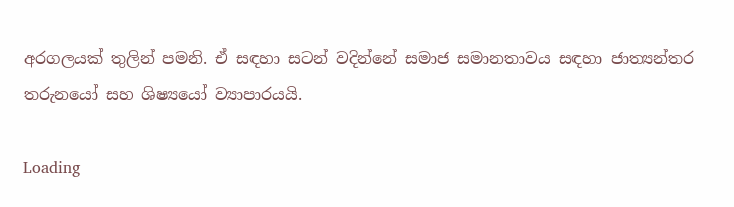අරගලයක් තුලින් පමනි. ඒ සඳහා සටන් වදින්නේ සමාජ සමානතාවය සඳහා ජාත්‍යන්තර තරුනයෝ සහ ශිෂ්‍යයෝ ව්‍යාපාරයයි.

Loading